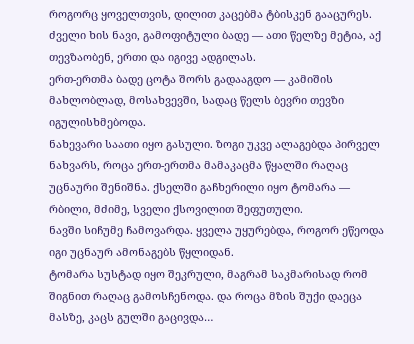როგორც ყოველთვის, დილით კაცებმა ტბისკენ გააცურეს. ძველი ხის ნავი, გამოფიტული ბადე — ათი წელზე მეტია, აქ თევზაობენ, ერთი და იგივე ადგილას.
ერთ-ერთმა ბადე ცოტა შორს გადააგდო — კამიშის მახლობლად, მოსახვევში, სადაც წელს ბევრი თევზი იგულისხმებოდა.
ნახევარი საათი იყო გასული. ზოგი უკვე ალაგებდა პირველ ნახვარს, როცა ერთ-ერთმა მამაკაცმა წყალში რაღაც უცნაური შენიშნა. ქსელში გაჩხერილი იყო ტომარა — რბილი, მძიმე, სველი ქსოვილით შეფუთული.
ნავში სიჩუმე ჩამოვარდა. ყველა უყურებდა, როგორ ეწეოდა იგი უცნაურ ამონაგებს წყლიდან.
ტომარა სუსტად იყო შეკრული, მაგრამ საკმარისად რომ შიგნით რაღაც გამოსჩენოდა. და როცა მზის შუქი დაეცა მასზე, კაცს გულში გაცივდა…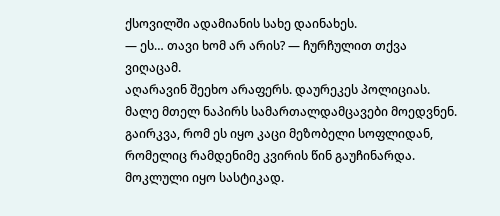ქსოვილში ადამიანის სახე დაინახეს.
— ეს… თავი ხომ არ არის? — ჩურჩულით თქვა ვიღაცამ.
აღარავინ შეეხო არაფერს. დაურეკეს პოლიციას. მალე მთელ ნაპირს სამართალდამცავები მოედვნენ.
გაირკვა, რომ ეს იყო კაცი მეზობელი სოფლიდან, რომელიც რამდენიმე კვირის წინ გაუჩინარდა.
მოკლული იყო სასტიკად.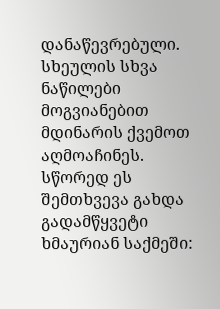დანაწევრებული. სხეულის სხვა ნაწილები მოგვიანებით მდინარის ქვემოთ აღმოაჩინეს.
სწორედ ეს შემთხვევა გახდა გადამწყვეტი ხმაურიან საქმეში: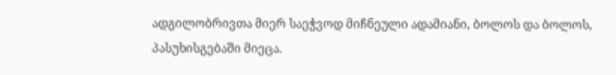ადგილობრივთა მიერ საეჭვოდ მიჩნეული ადამიანი, ბოლოს და ბოლოს, პასუხისგებაში მიეცა.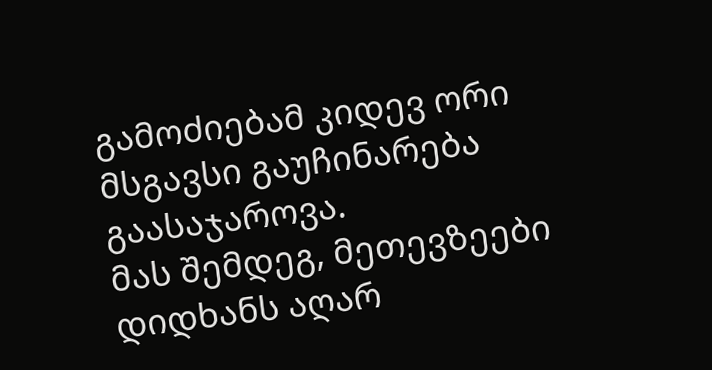გამოძიებამ კიდევ ორი მსგავსი გაუჩინარება გაასაჯაროვა.
მას შემდეგ, მეთევზეები დიდხანს აღარ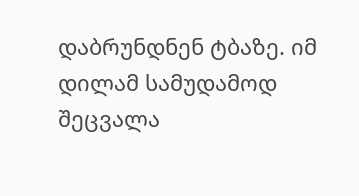დაბრუნდნენ ტბაზე. იმ დილამ სამუდამოდ შეცვალა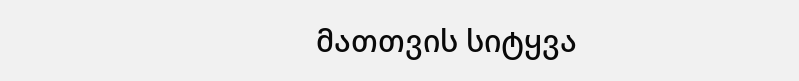მათთვის სიტყვა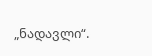„ნადავლი“.